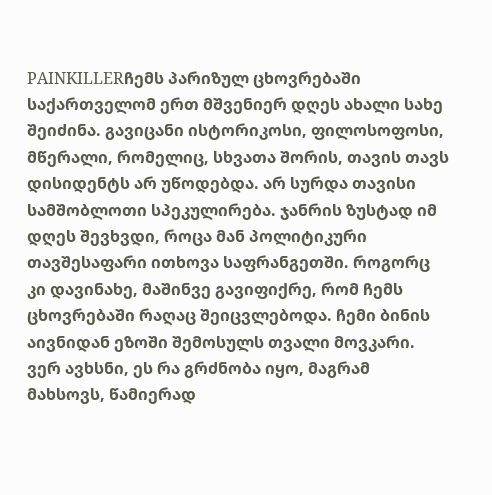PAINKILLERჩემს პარიზულ ცხოვრებაში საქართველომ ერთ მშვენიერ დღეს ახალი სახე შეიძინა. გავიცანი ისტორიკოსი, ფილოსოფოსი, მწერალი, რომელიც, სხვათა შორის, თავის თავს დისიდენტს არ უწოდებდა. არ სურდა თავისი სამშობლოთი სპეკულირება. ჯანრის ზუსტად იმ დღეს შევხვდი, როცა მან პოლიტიკური თავშესაფარი ითხოვა საფრანგეთში. როგორც კი დავინახე, მაშინვე გავიფიქრე, რომ ჩემს ცხოვრებაში რაღაც შეიცვლებოდა. ჩემი ბინის აივნიდან ეზოში შემოსულს თვალი მოვკარი. ვერ ავხსნი, ეს რა გრძნობა იყო, მაგრამ მახსოვს, წამიერად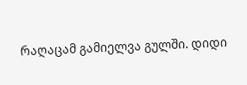რაღაცამ გამიელვა გულში. დიდი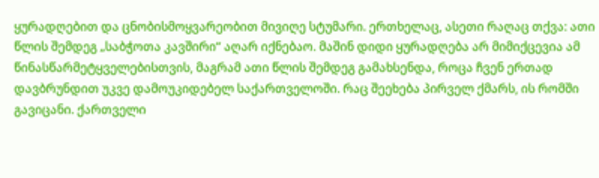ყურადღებით და ცნობისმოყვარეობით მივიღე სტუმარი. ერთხელაც, ასეთი რაღაც თქვა: ათი წლის შემდეგ „საბჭოთა კავშირი“ აღარ იქნებაო. მაშინ დიდი ყურადღება არ მიმიქცევია ამ წინასწარმეტყველებისთვის, მაგრამ ათი წლის შემდეგ გამახსენდა, როცა ჩვენ ერთად დავბრუნდით უკვე დამოუკიდებელ საქართველოში. რაც შეეხება პირველ ქმარს, ის რომში გავიცანი. ქართველი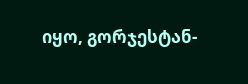იყო, გორჯესტან-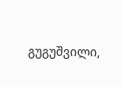გუგუშვილი,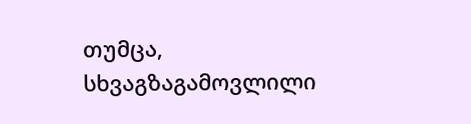თუმცა, სხვაგზაგამოვლილი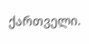ქართველი.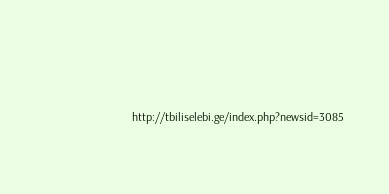http://tbiliselebi.ge/index.php?newsid=3085